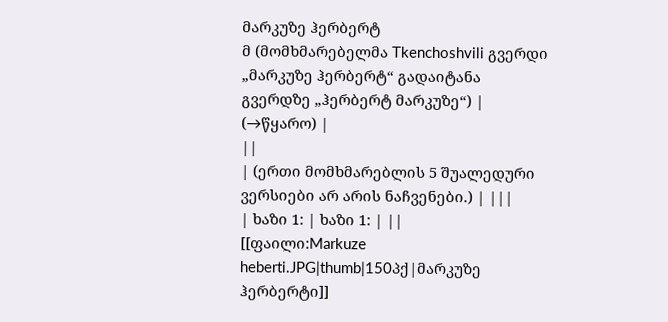მარკუზე ჰერბერტ
მ (მომხმარებელმა Tkenchoshvili გვერდი „მარკუზე ჰერბერტ“ გადაიტანა გვერდზე „ჰერბერტ მარკუზე“) |
(→წყარო) |
||
| (ერთი მომხმარებლის 5 შუალედური ვერსიები არ არის ნაჩვენები.) | |||
| ხაზი 1: | ხაზი 1: | ||
[[ფაილი:Markuze heberti.JPG|thumb|150პქ|მარკუზე ჰერბერტი]]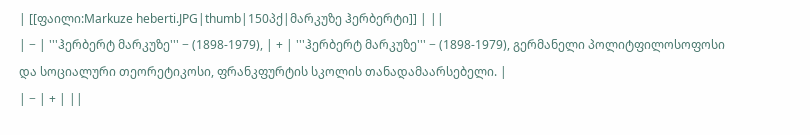| [[ფაილი:Markuze heberti.JPG|thumb|150პქ|მარკუზე ჰერბერტი]] | ||
| − | '''ჰერბერტ მარკუზე''' − (1898-1979), | + | '''ჰერბერტ მარკუზე''' − (1898-1979), გერმანელი პოლიტფილოსოფოსი და სოციალური თეორეტიკოსი, ფრანკფურტის სკოლის თანადამაარსებელი. |
| − | + | ||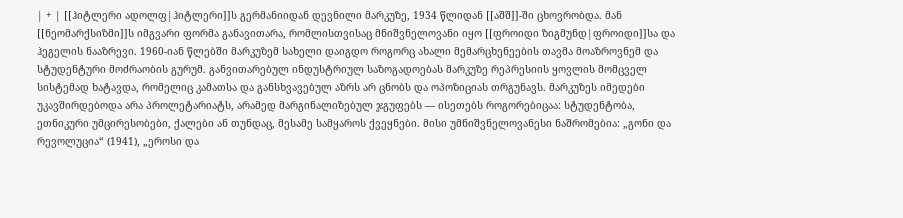| + | [[ჰიტლერი ადოლფ|ჰიტლერი]]ს გერმანიიდან დევნილი მარკუზე, 1934 წლიდან [[აშშ]]-ში ცხოვრობდა. მან [[ნეომარქსიზმი]]ს იმგვარი ფორმა განავითარა, რომლისთვისაც მნიშვნელოვანი იყო [[ფროიდი ზიგმუნდ|ფროიდი]]სა და ჰეგელის ნააზრევი. 1960-იან წლებში მარკუზემ სახელი დაიგდო როგორც ახალი მემარცხენეების თავმა მოაზროვნემ და სტუდენტური მოძრაობის გურუმ. განვითარებულ ინდუსტრიულ საზოგადოებას მარკუზე რეპრესიის ყოვლის მომცველ სისტემად ხატავდა, რომელიც კამათსა და განსხვავებულ აზრს არ ცნობს და ოპოზიციას თრგუნავს. მარკუზეს იმედები უკავშირდებოდა არა პროლეტარიატს, არამედ მარგინალიზებულ ჯგუფებს — ისეთებს როგორებიცაა: სტუდენტობა, ეთნიკური უმცირესობები, ქალები ან თუნდაც, მესამე სამყაროს ქვეყნები. მისი უმნიშვნელოვანესი ნაშრომებია: „გონი და რევოლუცია“ (1941), „ეროსი და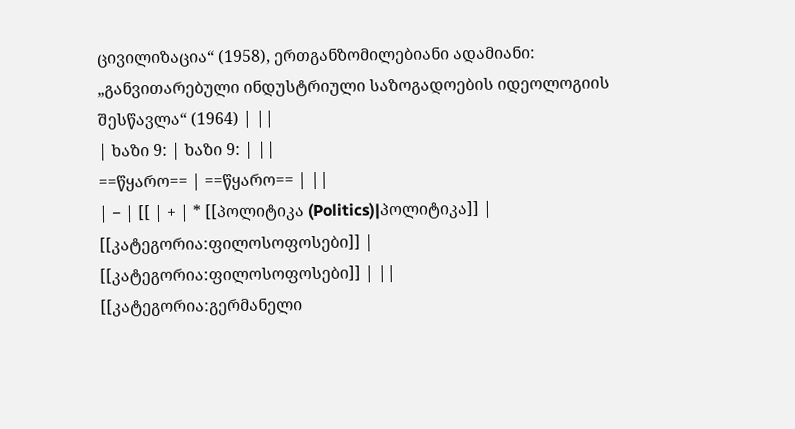ცივილიზაცია“ (1958), ერთგანზომილებიანი ადამიანი: „განვითარებული ინდუსტრიული საზოგადოების იდეოლოგიის შესწავლა“ (1964) | ||
| ხაზი 9: | ხაზი 9: | ||
==წყარო== | ==წყარო== | ||
| − | [[ | + | * [[პოლიტიკა (Politics)|პოლიტიკა]] |
[[კატეგორია:ფილოსოფოსები]] | [[კატეგორია:ფილოსოფოსები]] | ||
[[კატეგორია:გერმანელი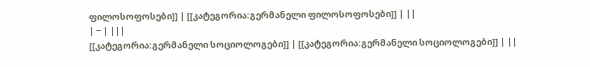ფილოსოფოსები]] | [[კატეგორია:გერმანელი ფილოსოფოსები]] | ||
| − | |||
[[კატეგორია:გერმანელი სოციოლოგები]] | [[კატეგორია:გერმანელი სოციოლოგები]] | ||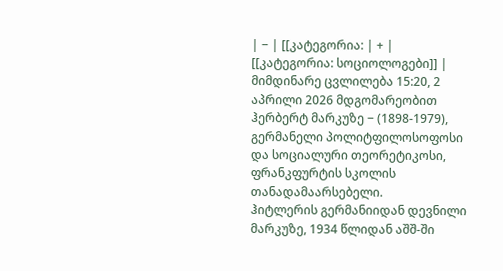| − | [[კატეგორია: | + | [[კატეგორია: სოციოლოგები]] |
მიმდინარე ცვლილება 15:20, 2 აპრილი 2026 მდგომარეობით
ჰერბერტ მარკუზე − (1898-1979), გერმანელი პოლიტფილოსოფოსი და სოციალური თეორეტიკოსი, ფრანკფურტის სკოლის თანადამაარსებელი.
ჰიტლერის გერმანიიდან დევნილი მარკუზე, 1934 წლიდან აშშ-ში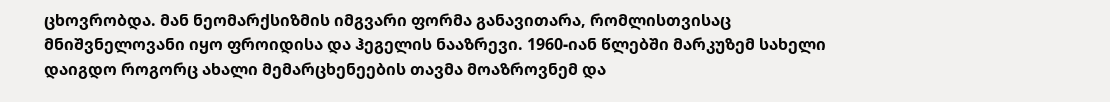ცხოვრობდა. მან ნეომარქსიზმის იმგვარი ფორმა განავითარა, რომლისთვისაც მნიშვნელოვანი იყო ფროიდისა და ჰეგელის ნააზრევი. 1960-იან წლებში მარკუზემ სახელი დაიგდო როგორც ახალი მემარცხენეების თავმა მოაზროვნემ და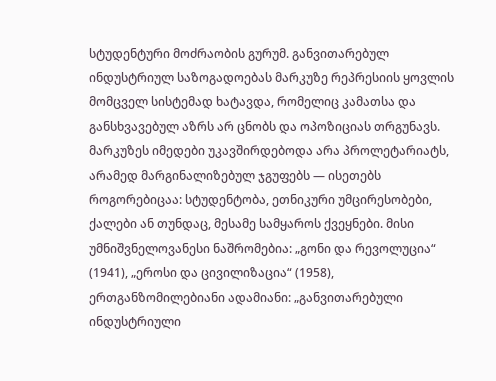სტუდენტური მოძრაობის გურუმ. განვითარებულ ინდუსტრიულ საზოგადოებას მარკუზე რეპრესიის ყოვლის მომცველ სისტემად ხატავდა, რომელიც კამათსა და განსხვავებულ აზრს არ ცნობს და ოპოზიციას თრგუნავს. მარკუზეს იმედები უკავშირდებოდა არა პროლეტარიატს, არამედ მარგინალიზებულ ჯგუფებს — ისეთებს როგორებიცაა: სტუდენტობა, ეთნიკური უმცირესობები, ქალები ან თუნდაც, მესამე სამყაროს ქვეყნები. მისი უმნიშვნელოვანესი ნაშრომებია: „გონი და რევოლუცია“ (1941), „ეროსი და ცივილიზაცია“ (1958), ერთგანზომილებიანი ადამიანი: „განვითარებული ინდუსტრიული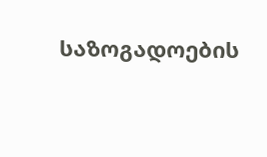საზოგადოების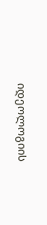იდეოლოგიის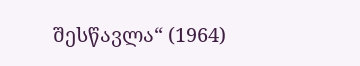შესწავლა“ (1964)